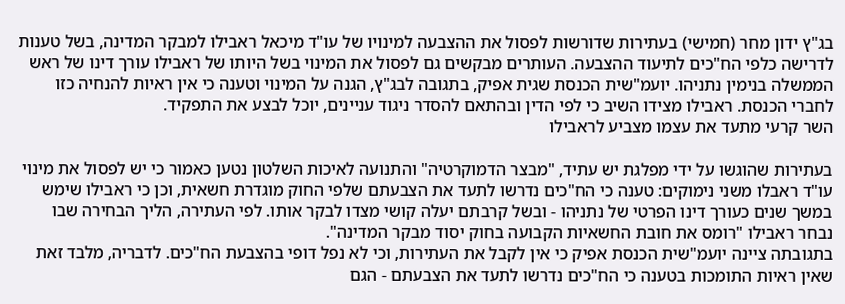בג"ץ ידון מחר (חמישי) בעתירות שדורשות לפסול את ההצבעה למינויו של עו"ד מיכאל ראבילו למבקר המדינה, בשל טענות לדרישה כלפי הח"כים לתיעוד ההצבעה. העותרים מבקשים גם לפסול את המינוי בשל היותו של ראבילו עורך דינו של ראש הממשלה בנימין נתניהו. יועמ"שית הכנסת שגית אפיק, בתגובה לבג"ץ, הגנה על המינוי וטענה כי אין ראיות להנחיה כזו לחברי הכנסת. ראבילו מצידו השיב כי לפי הדין ובהתאם להסדר ניגוד עניינים, יוכל לבצע את התפקיד.
השר קרעי מתעד את עצמו מצביע לראבילו

בעתירות שהוגשו על ידי מפלגת יש עתיד, "מבצר הדמוקרטיה" והתנועה לאיכות השלטון נטען כאמור כי יש לפסול את מינוי עו"ד ראבלו משני נימוקים: טענה כי הח"כים נדרשו לתעד את הצבעתם שלפי החוק מוגדרת חשאית, וכן כי ראבילו שימש במשך שנים כעורך דינו הפרטי של נתניהו - ובשל קרבתם יעלה קושי מצדו לבקר אותו. לפי העתירה, הליך הבחירה שבו נבחר ראבילו "רומס את חובת החשאיות הקבועה בחוק יסוד מבקר המדינה".
בתגובתה ציינה יועמ"שית הכנסת אפיק כי אין לקבל את העתירות, וכי לא נפל דופי בהצבעת הח"כים. לדבריה, מלבד זאת שאין ראיות התומכות בטענה כי הח"כים נדרשו לתעד את הצבעתם - הגם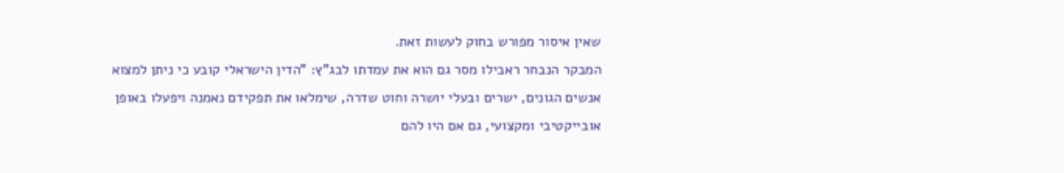שאין איסור מפורש בחוק לעשות זאת.
המבקר הנבחר ראבילו מסר גם הוא את עמדתו לבג"ץ: "הדין הישראלי קובע כי ניתן למצוא אנשים הגונים, ישרים ובעלי יושרה וחוט שדרה, שימלאו את תפקידם נאמנה ויפעלו באופן אובייקטיבי ומקצועי, גם אם היו להם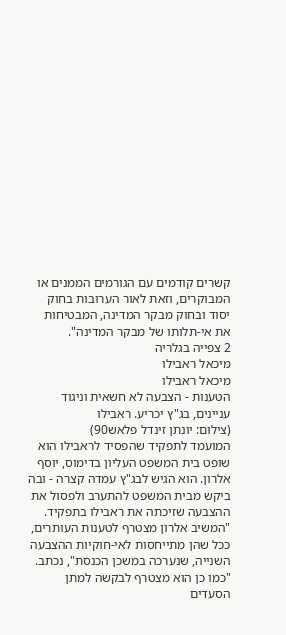קשרים קודמים עם הגורמים הממנים או המבוקרים, וזאת לאור הערובות בחוק יסוד ובחוק מבקר המדינה, המבטיחות את אי-תלותו של מבקר המדינה".
2 צפייה בגלריה
מיכאל ראבילו
מיכאל ראבילו
הטענות - הצבעה לא חשאית וניגוד עניינים, בג"ץ יכריע. ראבילו
(צילום: יונתן זינדל פלאש90)
המועמד לתפקיד שהפסיד לראבילו הוא שופט בית המשפט העליון בדימוס, יוסף אלרון. הוא הגיש לבג"ץ עמדה קצרה - ובה ביקש מבית המשפט להתערב ולפסול את ההצבעה שזיכתה את ראבילו בתפקיד. "המשיב אלרון מצטרף לטענות העותרים, ככל שהן מתייחסות לאי-חוקיות ההצבעה השנייה, שנערכה במשכן הכנסת", נכתב. "כמו כן הוא מצטרף לבקשה למתן הסעדים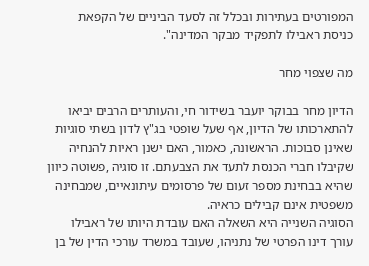המפורטים בעתירות ובכלל זה לסעד הביניים של הקפאת כניסת ראבילו לתפקיד מבקר המדינה".

מה שצפוי מחר

הדיון מחר בבוקר יועבר בשידור חי, והעותרים הרבים יביאו להתארכותו של הדיון, אף שעל שופטי בג"ץ לדון בשתי סוגיות שאינן סבוכות. הראשונה, כאמור, האם ישנן ראיות להנחיה שקיבלו חברי הכנסת לתעד את הצבעתם. זו סוגיה ,פשוטה כיוון שהיא בבחינת מספר זעום של פרסומים עיתונאיים, שמבחינה משפטית אינם קבילים כראיה.
הסוגיה השנייה היא השאלה האם עובדת היותו של ראבילו עורך דינו הפרטי של נתניהו, שעובד במשרד עורכי הדין של בן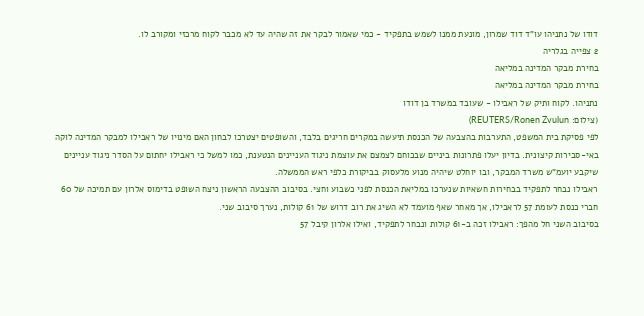דודו של נתניהו עו"ד דוד שמרון, מונעת ממנו לשמש בתפקיד - כמי שאמור לבקר את זה שהיה עד לא מכבר לקוח מרכזי ומקורב לו.
2 צפייה בגלריה
בחירת מבקר המדינה במליאה
בחירת מבקר המדינה במליאה
נתניהו. לקוח ותיק של ראבילו - שעובד במשרד בן דודו
(צילום: REUTERS/Ronen Zvulun)
לפי פסיקת בית המשפט, התערבות בהצבעה של הכנסת תיעשה במקרים חריגים בלבד, והשופטים יצטרכו לבחון האם מינויו של ראבילו למבקר המדינה לוקה באי-סבירות קיצונית. בדיון יעלו פתרונות ביניים שבכוחם לצמצם את עוצמת ניגוד העניינים הנטענת, כמו למשל כי ראבילו יחתום על הסדר ניגוד עניינים שיקבע יועמ"ש משרד המבקר, ובו יוחלט שיהיה מנוע מלעסוק בביקורת כלפי ראש הממשלה.
ראבילו נבחר לתפקיד בבחירות חשאיות שנערכו במליאת הכנסת לפני כשבוע וחצי. בסיבוב ההצבעה הראשון ניצח השופט בדימוס אלרון עם תמיכה של 60 חברי כנסת לעומת 57 לראבילו, אך מאחר שאף מועמד לא השיג את רוב דרוש של 61 קולות, נערך סיבוב שני.
בסיבוב השני חל מהפך: ראבילו זכה ב-61 קולות ונבחר לתפקיד, ואילו אלרון קיבל 57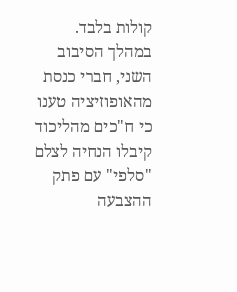קולות בלבד. במהלך הסיבוב השני, חברי כנסת מהאופוזיציה טענו כי ח"כים מהליכוד קיבלו הנחיה לצלם "סלפי" עם פתק ההצבעה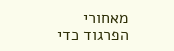מאחורי הפרגוד כדי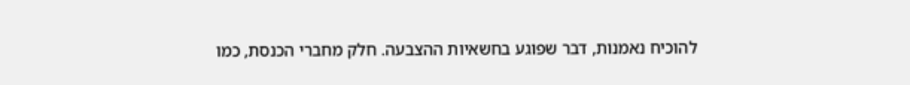להוכיח נאמנות, דבר שפוגע בחשאיות ההצבעה. חלק מחברי הכנסת, כמו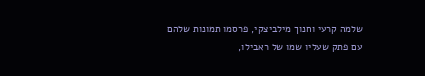שלמה קרעי וחנוך מילביצקי, פרסמו תמונות שלהם עם פתק שעליו שמו של ראבילו,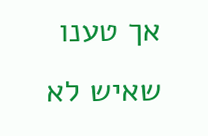אך טענו שאיש לא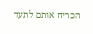הכריח אותם לתעד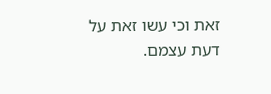זאת וכי עשו זאת על דעת עצמם.